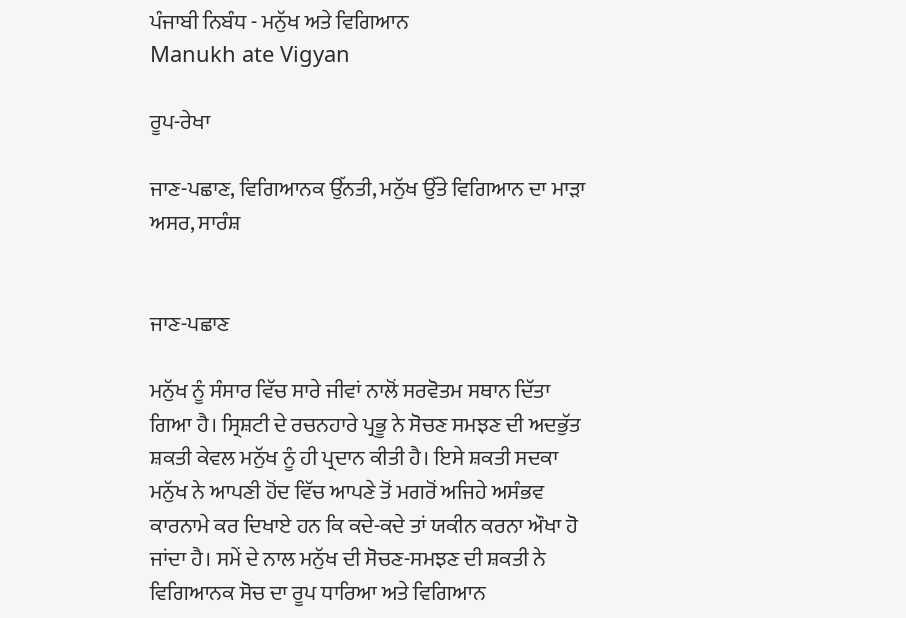ਪੰਜਾਬੀ ਨਿਬੰਧ - ਮਨੁੱਖ ਅਤੇ ਵਿਗਿਆਨ
Manukh ate Vigyan

ਰੂਪ-ਰੇਖਾ

ਜਾਣ-ਪਛਾਣ, ਵਿਗਿਆਨਕ ਉੱਨਤੀ, ਮਨੁੱਖ ਉੱਤੇ ਵਿਗਿਆਨ ਦਾ ਮਾੜਾ ਅਸਰ, ਸਾਰੰਸ਼


ਜਾਣ-ਪਛਾਣ

ਮਨੁੱਖ ਨੂੰ ਸੰਸਾਰ ਵਿੱਚ ਸਾਰੇ ਜੀਵਾਂ ਨਾਲੋਂ ਸਰਵੋਤਮ ਸਥਾਨ ਦਿੱਤਾ ਗਿਆ ਹੈ। ਸ੍ਰਿਸ਼ਟੀ ਦੇ ਰਚਨਹਾਰੇ ਪ੍ਰਭੂ ਨੇ ਸੋਚਣ ਸਮਝਣ ਦੀ ਅਦਭੁੱਤ ਸ਼ਕਤੀ ਕੇਵਲ ਮਨੁੱਖ ਨੂੰ ਹੀ ਪ੍ਰਦਾਨ ਕੀਤੀ ਹੈ। ਇਸੇ ਸ਼ਕਤੀ ਸਦਕਾ ਮਨੁੱਖ ਨੇ ਆਪਣੀ ਹੋਂਦ ਵਿੱਚ ਆਪਣੇ ਤੋਂ ਮਗਰੋਂ ਅਜਿਹੇ ਅਸੰਭਵ ਕਾਰਨਾਮੇ ਕਰ ਦਿਖਾਏ ਹਨ ਕਿ ਕਦੇ-ਕਦੇ ਤਾਂ ਯਕੀਨ ਕਰਨਾ ਔਖਾ ਹੋ ਜਾਂਦਾ ਹੈ। ਸਮੇਂ ਦੇ ਨਾਲ ਮਨੁੱਖ ਦੀ ਸੋਚਣ-ਸਮਝਣ ਦੀ ਸ਼ਕਤੀ ਨੇ ਵਿਗਿਆਨਕ ਸੋਚ ਦਾ ਰੂਪ ਧਾਰਿਆ ਅਤੇ ਵਿਗਿਆਨ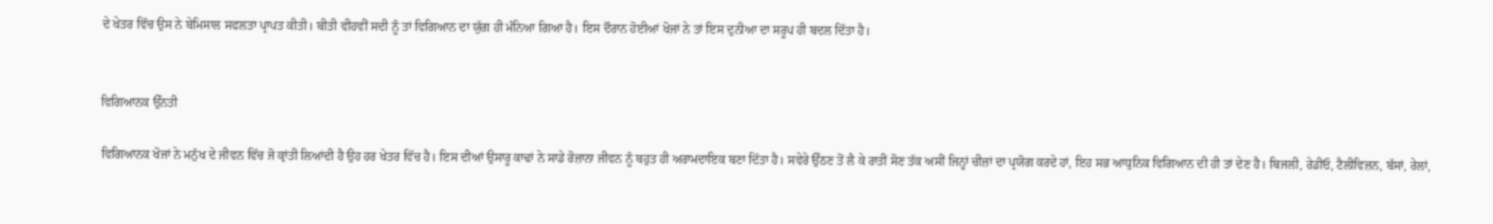ਦੇ ਖੇਤਰ ਵਿੱਚ ਉਸ ਨੇ ਬੇਮਿਸਾਲ ਸਫਲਤਾ ਪ੍ਰਾਪਤ ਕੀਤੀ। ਬੀਤੀ ਵੀਹਵੀਂ ਸਦੀ ਨੂੰ ਤਾਂ ਵਿਗਿਆਨ ਦਾ ਯੁੱਗ ਹੀ ਮੰਨਿਆ ਗਿਆ ਹੈ। ਇਸ ਦੌਰਾਨ ਹੋਈਆਂ ਖੋਜਾਂ ਨੇ ਤਾਂ ਇਸ ਦੁਨੀਆ ਦਾ ਸਰੂਪ ਹੀ ਬਦਲ ਦਿੱਤਾ ਹੈ।


ਵਿਗਿਆਨਕ ਉੱਨਤੀ

ਵਿਗਿਆਨਕ ਖੋਜਾਂ ਨੇ ਮਨੁੱਖ ਦੇ ਜੀਵਨ ਵਿੱਚ ਜੋ ਕ੍ਰਾਂਤੀ ਲਿਆਂਦੀ ਹੈ ਉਹ ਹਰ ਖੇਤਰ ਵਿੱਚ ਹੈ। ਇਸ ਦੀਆਂ ਉਸਾਰੂ ਕਾਢਾਂ ਨੇ ਸਾਡੇ ਰੋਜ਼ਾਨਾ ਜੀਵਨ ਨੂੰ ਬਹੁਤ ਹੀ ਅਰਾਮਦਾਇਕ ਬਣਾ ਦਿੱਤਾ ਹੈ। ਸਵੇਰੇ ਉੱਠਣ ਤੋਂ ਲੈ ਕੇ ਰਾਤੀਂ ਸੋਣ ਤੱਕ ਅਸੀਂ ਜਿਨ੍ਹਾਂ ਚੀਜ਼ਾਂ ਦਾ ਪ੍ਰਯੋਗ ਕਰਦੇ ਹਾਂ, ਇਹ ਸਭ ਆਧੁਨਿਕ ਵਿਗਿਆਨ ਦੀ ਹੀ ਤਾਂ ਦੇਣ ਹੈ। ਬਿਜਲੀ, ਰੇਡੀਓ, ਟੈਲੀਵਿਜ਼ਨ, ਬੱਸਾਂ, ਰੇਲਾਂ,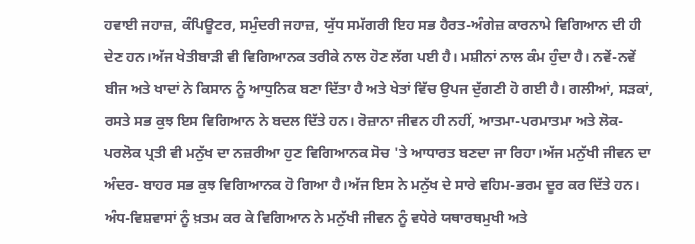ਹਵਾਈ ਜਹਾਜ਼, ਕੰਪਿਊਟਰ, ਸਮੁੰਦਰੀ ਜਹਾਜ਼, ਯੁੱਧ ਸਮੱਗਰੀ ਇਹ ਸਭ ਹੈਰਤ-ਅੰਗੇਜ਼ ਕਾਰਨਾਮੇ ਵਿਗਿਆਨ ਦੀ ਹੀ ਦੇਣ ਹਨ।ਅੱਜ ਖੇਤੀਬਾੜੀ ਵੀ ਵਿਗਿਆਨਕ ਤਰੀਕੇ ਨਾਲ ਹੋਣ ਲੱਗ ਪਈ ਹੈ। ਮਸ਼ੀਨਾਂ ਨਾਲ ਕੰਮ ਹੁੰਦਾ ਹੈ। ਨਵੇਂ-ਨਵੇਂ ਬੀਜ ਅਤੇ ਖਾਦਾਂ ਨੇ ਕਿਸਾਨ ਨੂੰ ਆਧੁਨਿਕ ਬਣਾ ਦਿੱਤਾ ਹੈ ਅਤੇ ਖੇਤਾਂ ਵਿੱਚ ਉਪਜ ਦੁੱਗਣੀ ਹੋ ਗਈ ਹੈ। ਗਲੀਆਂ, ਸੜਕਾਂ, ਰਸਤੇ ਸਭ ਕੁਝ ਇਸ ਵਿਗਿਆਨ ਨੇ ਬਦਲ ਦਿੱਤੇ ਹਨ। ਰੋਜ਼ਾਨਾ ਜੀਵਨ ਹੀ ਨਹੀਂ, ਆਤਮਾ-ਪਰਮਾਤਮਾ ਅਤੇ ਲੋਕ- ਪਰਲੋਕ ਪ੍ਰਤੀ ਵੀ ਮਨੁੱਖ ਦਾ ਨਜ਼ਰੀਆ ਹੁਣ ਵਿਗਿਆਨਕ ਸੋਚ 'ਤੇ ਆਧਾਰਤ ਬਣਦਾ ਜਾ ਰਿਹਾ।ਅੱਜ ਮਨੁੱਖੀ ਜੀਵਨ ਦਾ ਅੰਦਰ- ਬਾਹਰ ਸਭ ਕੁਝ ਵਿਗਿਆਨਕ ਹੋ ਗਿਆ ਹੈ।ਅੱਜ ਇਸ ਨੇ ਮਨੁੱਖ ਦੇ ਸਾਰੇ ਵਹਿਮ-ਭਰਮ ਦੂਰ ਕਰ ਦਿੱਤੇ ਹਨ। ਅੰਧ-ਵਿਸ਼ਵਾਸਾਂ ਨੂੰ ਖ਼ਤਮ ਕਰ ਕੇ ਵਿਗਿਆਨ ਨੇ ਮਨੁੱਖੀ ਜੀਵਨ ਨੂੰ ਵਧੇਰੇ ਯਥਾਰਥਮੁਖੀ ਅਤੇ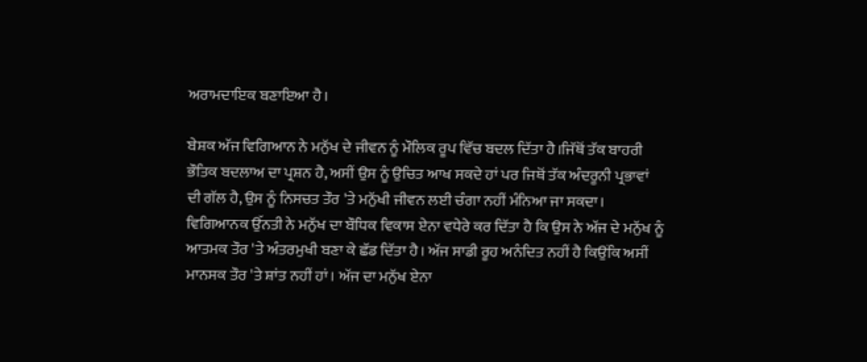ਅਰਾਮਦਾਇਕ ਬਣਾਇਆ ਹੈ।

ਬੇਸ਼ਕ ਅੱਜ ਵਿਗਿਆਨ ਨੇ ਮਨੁੱਖ ਦੇ ਜੀਵਨ ਨੂੰ ਮੌਲਿਕ ਰੂਪ ਵਿੱਚ ਬਦਲ ਦਿੱਤਾ ਹੈ।ਜਿੱਥੋਂ ਤੱਕ ਬਾਹਰੀ ਭੌਤਿਕ ਬਦਲਾਅ ਦਾ ਪ੍ਰਸ਼ਨ ਹੈ, ਅਸੀਂ ਉਸ ਨੂੰ ਉਚਿਤ ਆਖ ਸਕਦੇ ਹਾਂ ਪਰ ਜਿਥੋਂ ਤੱਕ ਅੰਦਰੂਨੀ ਪ੍ਰਭਾਵਾਂ ਦੀ ਗੱਲ ਹੈ, ਉਸ ਨੂੰ ਨਿਸਚਤ ਤੌਰ 'ਤੇ ਮਨੁੱਖੀ ਜੀਵਨ ਲਈ ਚੰਗਾ ਨਹੀਂ ਮੰਨਿਆ ਜਾ ਸਕਦਾ। ਵਿਗਿਆਨਕ ਉੱਨਤੀ ਨੇ ਮਨੁੱਖ ਦਾ ਬੌਧਿਕ ਵਿਕਾਸ ਏਨਾ ਵਧੇਰੇ ਕਰ ਦਿੱਤਾ ਹੈ ਕਿ ਉਸ ਨੇ ਅੱਜ ਦੇ ਮਨੁੱਖ ਨੂੰ ਆਤਮਕ ਤੌਰ 'ਤੇ ਅੰਤਰਮੁਖੀ ਬਣਾ ਕੇ ਛੱਡ ਦਿੱਤਾ ਹੈ। ਅੱਜ ਸਾਡੀ ਰੂਹ ਅਨੰਦਿਤ ਨਹੀਂ ਹੈ ਕਿਉਂਕਿ ਅਸੀਂ ਮਾਨਸਕ ਤੌਰ 'ਤੇ ਸ਼ਾਂਤ ਨਹੀਂ ਹਾਂ। ਅੱਜ ਦਾ ਮਨੁੱਖ ਏਨਾ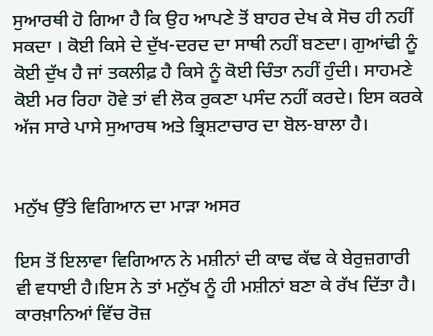ਸੁਆਰਥੀ ਹੋ ਗਿਆ ਹੈ ਕਿ ਉਹ ਆਪਣੇ ਤੋਂ ਬਾਹਰ ਦੇਖ ਕੇ ਸੋਚ ਹੀ ਨਹੀਂ ਸਕਦਾ । ਕੋਈ ਕਿਸੇ ਦੇ ਦੁੱਖ-ਦਰਦ ਦਾ ਸਾਥੀ ਨਹੀਂ ਬਣਦਾ। ਗੁਆਂਢੀ ਨੂੰ ਕੋਈ ਦੁੱਖ ਹੈ ਜਾਂ ਤਕਲੀਫ਼ ਹੈ ਕਿਸੇ ਨੂੰ ਕੋਈ ਚਿੰਤਾ ਨਹੀਂ ਹੁੰਦੀ। ਸਾਹਮਣੇ ਕੋਈ ਮਰ ਰਿਹਾ ਹੋਵੇ ਤਾਂ ਵੀ ਲੋਕ ਰੁਕਣਾ ਪਸੰਦ ਨਹੀਂ ਕਰਦੇ। ਇਸ ਕਰਕੇ ਅੱਜ ਸਾਰੇ ਪਾਸੇ ਸੁਆਰਥ ਅਤੇ ਭ੍ਰਿਸ਼ਟਾਚਾਰ ਦਾ ਬੋਲ-ਬਾਲਾ ਹੈ।


ਮਨੁੱਖ ਉੱਤੇ ਵਿਗਿਆਨ ਦਾ ਮਾੜਾ ਅਸਰ

ਇਸ ਤੋਂ ਇਲਾਵਾ ਵਿਗਿਆਨ ਨੇ ਮਸ਼ੀਨਾਂ ਦੀ ਕਾਢ ਕੱਢ ਕੇ ਬੇਰੁਜ਼ਗਾਰੀ ਵੀ ਵਧਾਈ ਹੈ।ਇਸ ਨੇ ਤਾਂ ਮਨੁੱਖ ਨੂੰ ਹੀ ਮਸ਼ੀਨਾਂ ਬਣਾ ਕੇ ਰੱਖ ਦਿੱਤਾ ਹੈ। ਕਾਰਖ਼ਾਨਿਆਂ ਵਿੱਚ ਰੋਜ਼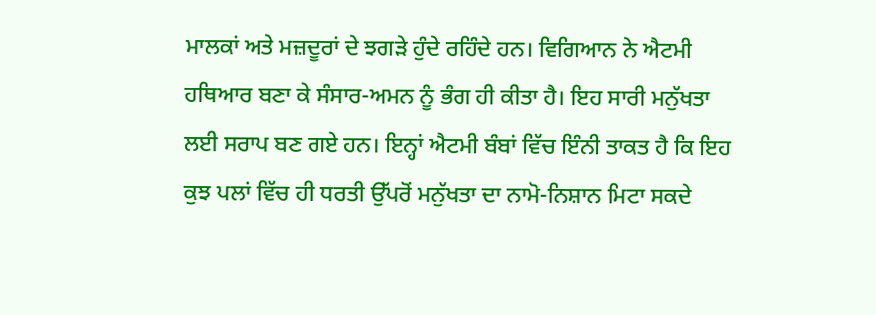ਮਾਲਕਾਂ ਅਤੇ ਮਜ਼ਦੂਰਾਂ ਦੇ ਝਗੜੇ ਹੁੰਦੇ ਰਹਿੰਦੇ ਹਨ। ਵਿਗਿਆਨ ਨੇ ਐਟਮੀ ਹਥਿਆਰ ਬਣਾ ਕੇ ਸੰਸਾਰ-ਅਮਨ ਨੂੰ ਭੰਗ ਹੀ ਕੀਤਾ ਹੈ। ਇਹ ਸਾਰੀ ਮਨੁੱਖਤਾ ਲਈ ਸਰਾਪ ਬਣ ਗਏ ਹਨ। ਇਨ੍ਹਾਂ ਐਟਮੀ ਬੰਬਾਂ ਵਿੱਚ ਇੰਨੀ ਤਾਕਤ ਹੈ ਕਿ ਇਹ ਕੁਝ ਪਲਾਂ ਵਿੱਚ ਹੀ ਧਰਤੀ ਉੱਪਰੋਂ ਮਨੁੱਖਤਾ ਦਾ ਨਾਮੋ-ਨਿਸ਼ਾਨ ਮਿਟਾ ਸਕਦੇ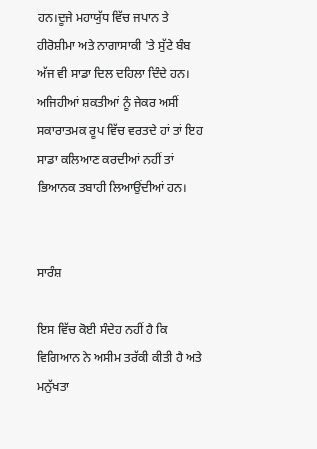ਹਨ।ਦੂਜੇ ਮਹਾਯੁੱਧ ਵਿੱਚ ਜਪਾਨ ਤੇ ਹੀਰੋਸ਼ੀਮਾ ਅਤੇ ਨਾਗਾਸਾਕੀ 'ਤੇ ਸੁੱਟੇ ਬੰਬ ਅੱਜ ਵੀ ਸਾਡਾ ਦਿਲ ਦਹਿਲਾ ਦਿੰਦੇ ਹਨ। ਅਜਿਹੀਆਂ ਸ਼ਕਤੀਆਂ ਨੂੰ ਜੇਕਰ ਅਸੀਂ ਸਕਾਰਾਤਮਕ ਰੂਪ ਵਿੱਚ ਵਰਤਦੇ ਹਾਂ ਤਾਂ ਇਹ ਸਾਡਾ ਕਲਿਆਣ ਕਰਦੀਆਂ ਨਹੀਂ ਤਾਂ ਭਿਆਨਕ ਤਬਾਹੀ ਲਿਆਉਂਦੀਆਂ ਹਨ।


ਸਾਰੰਸ਼

ਇਸ ਵਿੱਚ ਕੋਈ ਸੰਦੇਹ ਨਹੀਂ ਹੈ ਕਿ ਵਿਗਿਆਨ ਨੇ ਅਸੀਮ ਤਰੱਕੀ ਕੀਤੀ ਹੈ ਅਤੇ ਮਨੁੱਖਤਾ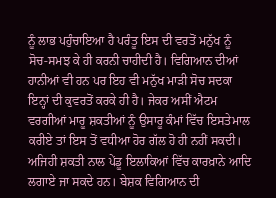ਨੂੰ ਲਾਭ ਪਹੁੰਚਾਇਆ ਹੈ ਪਰੰਤੂ ਇਸ ਦੀ ਵਰਤੋਂ ਮਨੁੱਖ ਨੂੰ ਸੋਚ-ਸਮਝ ਕੇ ਹੀ ਕਰਨੀ ਚਾਹੀਦੀ ਹੈ। ਵਿਗਿਆਨ ਦੀਆਂ ਹਾਨੀਆਂ ਵੀ ਹਨ ਪਰ ਇਹ ਵੀ ਮਨੁੱਖ ਮਾੜੀ ਸੋਚ ਸਦਕਾ ਇਨ੍ਹਾਂ ਦੀ ਕੁਵਰਤੋਂ ਕਰਕੇ ਹੀ ਹੈ। ਜੇਕਰ ਅਸੀਂ ਐਟਮ ਵਰਗੀਆਂ ਮਾਰੂ ਸ਼ਕਤੀਆਂ ਨੂੰ ਉਸਾਰੂ ਕੰਮਾਂ ਵਿੱਚ ਇਸਤੇਮਾਲ ਕਰੀਏ ਤਾਂ ਇਸ ਤੋਂ ਵਧੀਆ ਹੋਰ ਗੱਲ ਹੋ ਹੀ ਨਹੀਂ ਸਕਦੀ। ਅਜਿਹੀ ਸ਼ਕਤੀ ਨਾਲ ਪੇਂਡੂ ਇਲਾਕਿਆਂ ਵਿੱਚ ਕਾਰਖ਼ਾਨੇ ਆਦਿ ਲਗਾਏ ਜਾ ਸਕਦੇ ਹਨ। ਬੇਸ਼ਕ ਵਿਗਿਆਨ ਦੀ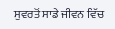ਸੁਵਰਤੋਂ ਸਾਡੇ ਜੀਵਨ ਵਿੱਚ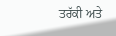ਤਰੱਕੀ ਅਤੇ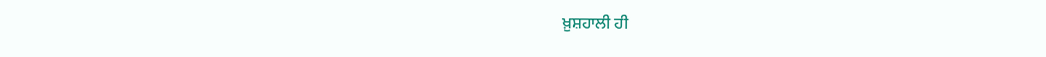ਖ਼ੁਸ਼ਹਾਲੀ ਹੀ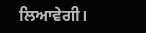ਲਿਆਵੇਗੀ।